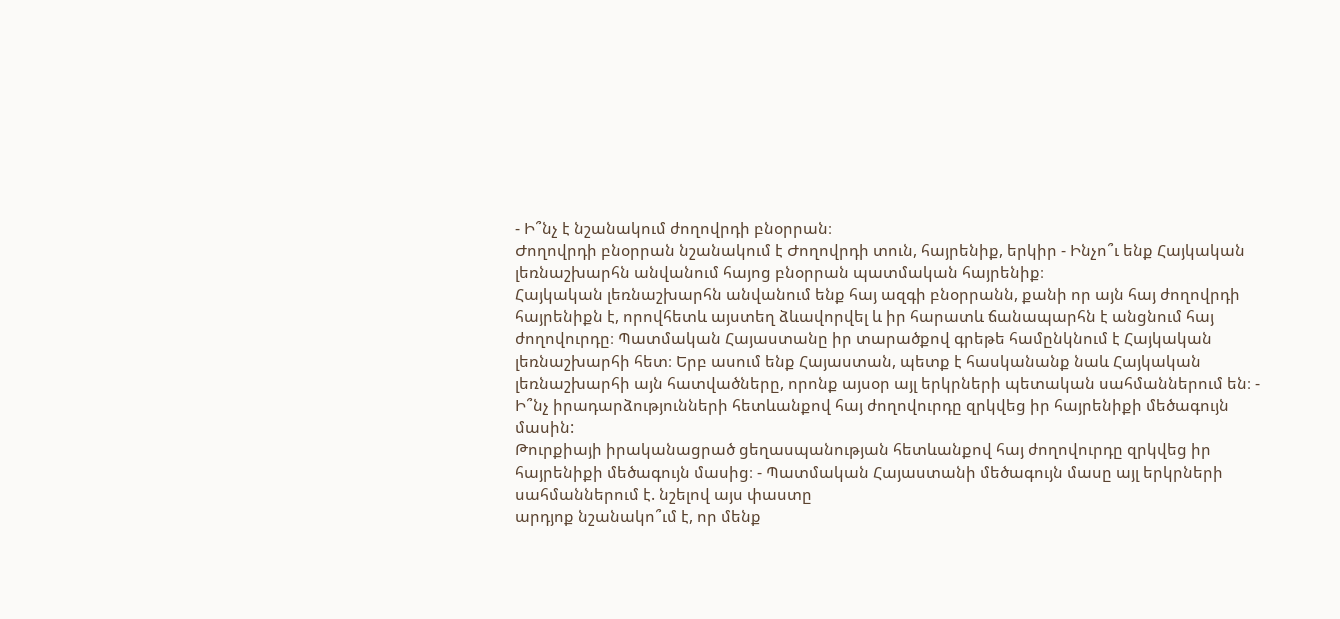- Ի՞նչ է նշանակում ժողովրդի բնօրրան։
Ժողովրդի բնօրրան նշանակում է Ժողովրդի տուն, հայրենիք, երկիր - Ինչո՞ւ ենք Հայկական լեռնաշխարհն անվանում հայոց բնօրրան պատմական հայրենիք։
Հայկական լեռնաշխարհն անվանում ենք հայ ազգի բնօրրանն, քանի որ այն հայ ժողովրդի հայրենիքն է, որովհետև այստեղ ձևավորվել և իր հարատև ճանապարհն է անցնում հայ ժողովուրդը։ Պատմական Հայաստանը իր տարածքով գրեթե համընկնում է Հայկական լեռնաշխարհի հետ։ Երբ ասում ենք Հայաստան, պետք է հասկանանք նաև Հայկական լեռնաշխարհի այն հատվածները, որոնք այսօր այլ երկրների պետական սահմաններում են։ - Ի՞նչ իրադարձությունների հետևանքով հայ ժողովուրդը զրկվեց իր հայրենիքի մեծագույն մասին:
Թուրքիայի իրականացրած ցեղասպանության հետևանքով հայ ժողովուրդը զրկվեց իր հայրենիքի մեծագույն մասից։ - Պատմական Հայաստանի մեծագույն մասը այլ երկրների սահմաններում է. նշելով այս փաստը
արդյոք նշանակո՞ւմ է, որ մենք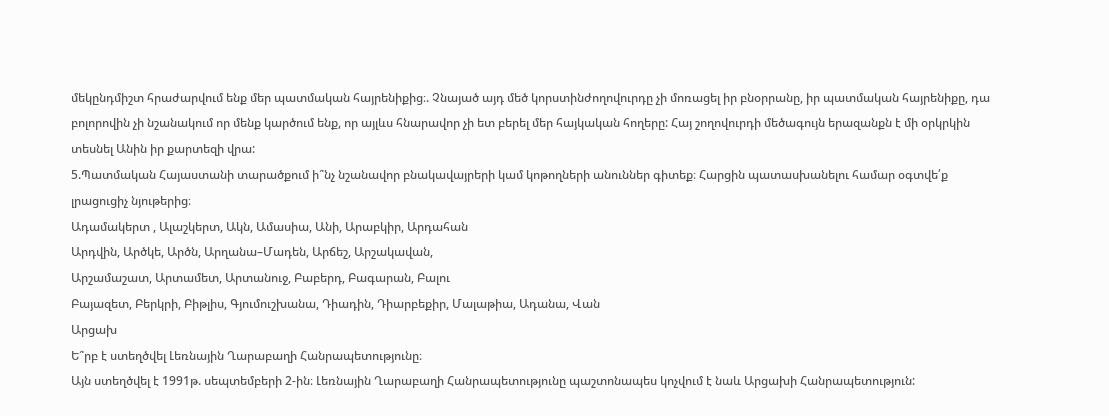մեկընդմիշտ հրաժարվում ենք մեր պատմական հայրենիքից։. Չնայած այդ մեծ կորստինժողովուրդը չի մոռացել իր բնօրրանը, իր պատմական հայրենիքը, դա բոլորովին չի նշանակում որ մենք կարծում ենք, որ այլևս հնարավոր չի ետ բերել մեր հայկական հողերը: Հայ շողովուրդի մեծագույն երազանքն է մի օրկրկին տեսնել Անին իր քարտեզի վրա:
5.Պատմական Հայաստանի տարածքում ի՞նչ նշանավոր բնակավայրերի կամ կոթողների անուններ գիտեք։ Հարցին պատասխանելու համար օգտվե՛ք լրացուցիչ նյութերից։
Ադամակերտ , Ալաշկերտ, Ակն, Ամասիա, Անի, Արաբկիր, Արդահան
Արդվին, Արծկե, Արծն, Արղանա–Մադեն, Արճեշ, Արշակավան,
Արշամաշատ, Արտամետ, Արտանուջ, Բաբերդ, Բագարան, Բալու
Բայազետ, Բերկրի, Բիթլիս, Գյումուշխանա, Դիադին, Դիարբեքիր, Մալաթիա, Ադանա, Վան
Արցախ
Ե՞րբ է ստեղծվել Լեռնային Ղարաբաղի Հանրապետությունը։
Այն ստեղծվել է 1991թ. սեպտեմբերի 2-ին։ Լեռնային Ղարաբաղի Հանրապետությունը պաշտոնապես կոչվում է նաև Արցախի Հանրապետություն: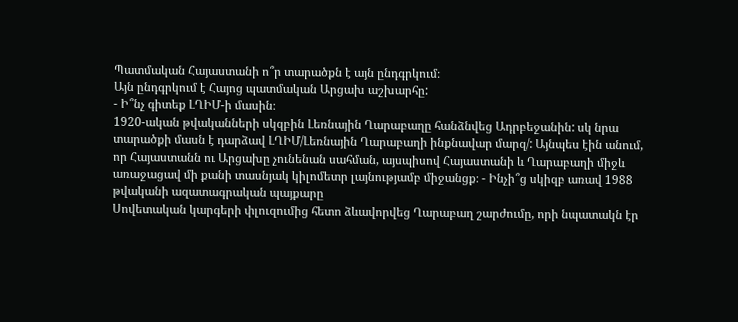Պատմական Հայաստանի ո՞ր տարածքն է այն ընդգրկում։
Այն ընդգրկում է Հայոց պատմական Արցախ աշխարհը:
- Ի՞նչ գիտեք ԼՂԻՄ-ի մասին։
1920-ական թվականների սկզբին Լեռնային Ղարաբաղը հանձնվեց Ադրբեջանին: սկ նրա տարածքի մասն է դարձավ ԼՂԻՄ/Լեռնային Ղարաբաղի ինքնավար մարզ/: Այնպես էին անում, որ Հայաստանն ու Արցախը չունենան սահման, այսպիսով Հայաստանի և Ղարաբաղի միջև առաջացավ մի քանի տասնյակ կիլոմետր լայնությամբ միջանցք։ - Ինչի՞ց սկիզբ առավ 1988 թվականի ազատագրական պայքարը
Սովետական կարգերի փլուզումից հետո ձևավորվեց Ղարաբաղ շարժումը, որի նպատակն էր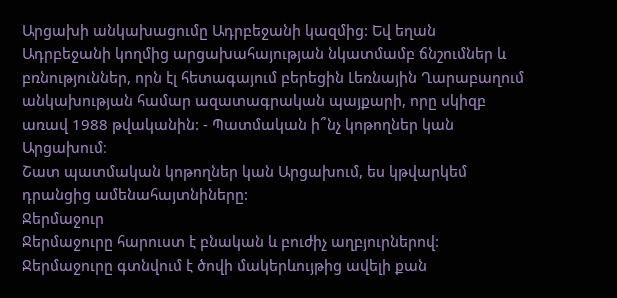Արցախի անկախացումը Ադրբեջանի կազմից: Եվ եղան
Ադրբեջանի կողմից արցախահայության նկատմամբ ճնշումներ և բռնություններ, որն էլ հետագայում բերեցին Լեռնային Ղարաբաղում անկախության համար ազատագրական պայքարի, որը սկիզբ առավ 1988 թվականին: - Պատմական ի՞նչ կոթողներ կան Արցախում։
Շատ պատմական կոթողներ կան Արցախում, ես կթվարկեմ դրանցից ամենահայտնիները:
Ջերմաջուր
Ջերմաջուրը հարուստ է բնական և բուժիչ աղբյուրներով: Ջերմաջուրը գտնվում է ծովի մակերևույթից ավելի քան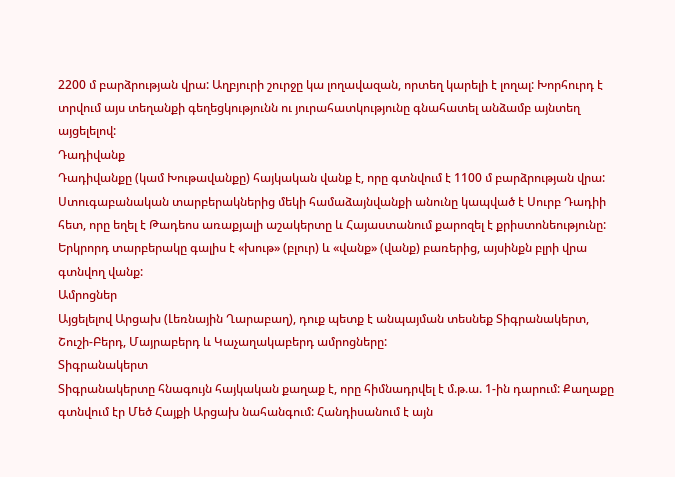2200 մ բարձրության վրա: Աղբյուրի շուրջը կա լողավազան, որտեղ կարելի է լողալ: Խորհուրդ է տրվում այս տեղանքի գեղեցկությունն ու յուրահատկությունը գնահատել անձամբ այնտեղ այցելելով:
Դադիվանք
Դադիվանքը (կամ Խութավանքը) հայկական վանք է, որը գտնվում է 1100 մ բարձրության վրա: Ստուգաբանական տարբերակներից մեկի համաձայնվանքի անունը կապված է Սուրբ Դադիի հետ, որը եղել է Թադեոս առաքյալի աշակերտը և Հայաստանում քարոզել է քրիստոնեությունը: Երկրորդ տարբերակը գալիս է «խութ» (բլուր) և «վանք» (վանք) բառերից, այսինքն բլրի վրա գտնվող վանք:
Ամրոցներ
Այցելելով Արցախ (Լեռնային Ղարաբաղ), դուք պետք է անպայման տեսնեք Տիգրանակերտ, Շուշի-Բերդ, Մայրաբերդ և Կաչաղակաբերդ ամրոցները:
Տիգրանակերտ
Տիգրանակերտը հնագույն հայկական քաղաք է, որը հիմնադրվել է մ.թ.ա. 1-ին դարում: Քաղաքը գտնվում էր Մեծ Հայքի Արցախ նահանգում: Հանդիսանում է այն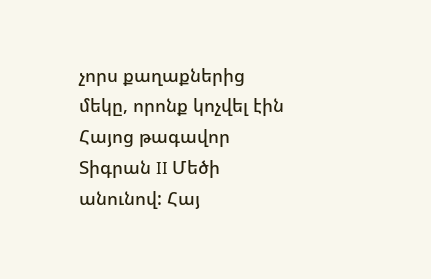չորս քաղաքներից մեկը, որոնք կոչվել էին Հայոց թագավոր Տիգրան II Մեծի անունով: Հայ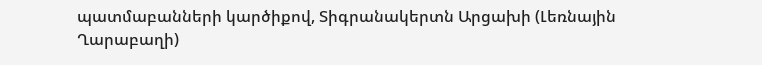պատմաբանների կարծիքով, Տիգրանակերտն Արցախի (Լեռնային Ղարաբաղի)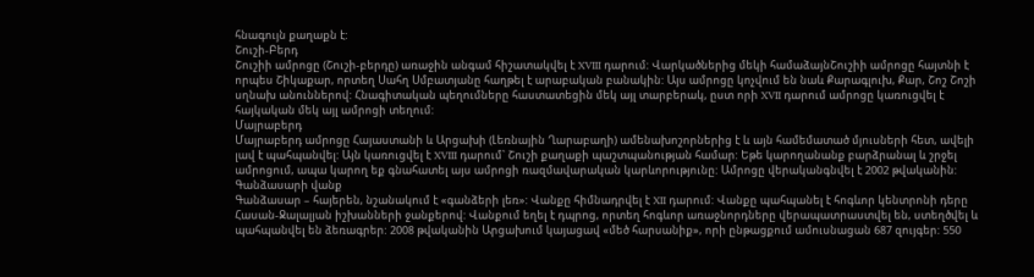հնագույն քաղաքն է:
Շուշի-Բերդ
Շուշիի ամրոցը (Շուշի-բերդը) առաջին անգամ հիշատակվել է XVIII դարում: Վարկածներից մեկի համաձայնՇուշիի ամրոցը հայտնի է որպես Շիկաքար, որտեղ Սահղ Սմբատյանը հաղթել է արաբական բանակին: Այս ամրոցը կոչվում են նաև Քարագլուխ, Քար, Շոշ Շոշի սղնախ անուններով: Հնագիտական պեղումները հաստատեցին մեկ այլ տարբերակ, ըստ որի XVII դարում ամրոցը կառուցվել է հայկական մեկ այլ ամրոցի տեղում:
Մայրաբերդ
Մայրաբերդ ամրոցը Հայաստանի և Արցախի (Լեռնային Ղարաբաղի) ամենախոշորներից է և այն համեմատած մյուսների հետ, ավելի լավ է պահպանվել: Այն կառուցվել է XVIII դարում` Շուշի քաղաքի պաշտպանության համար: Եթե կարողանանք բարձրանալ և շրջել ամրոցում, ապա կարող եք գնահատել այս ամրոցի ռազմավարական կարևորությունը: Ամրոցը վերականգնվել է 2002 թվականին:
Գանձասարի վանք
Գանձասար – հայերեն, նշանակում է «գանձերի լեռ»: Վանքը հիմնադրվել է XII դարում: Վանքը պահպանել է հոգևոր կենտրոնի դերը Հասան-Ջալալյան իշխանների ջանքերով: Վանքում եղել է դպրոց, որտեղ հոգևոր առաջնորդները վերապատրաստվել են, ստեղծվել և պահպանվել են ձեռագրեր: 2008 թվականին Արցախում կայացավ «մեծ հարսանիք», որի ընթացքում ամուսնացան 687 զույգեր: 550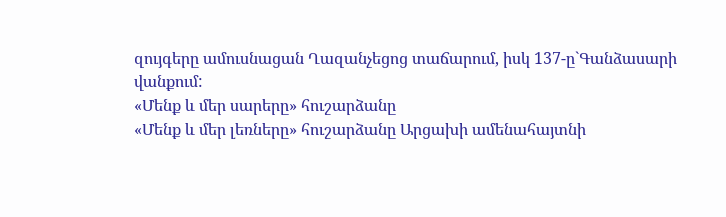զույգերը ամուսնացան Ղազանչեցոց տաճարում, իսկ 137-ը`Գանձասարի վանքում:
«Մենք և մեր սարերը» հուշարձանը
«Մենք և մեր լեռները» հուշարձանը Արցախի ամենահայտնի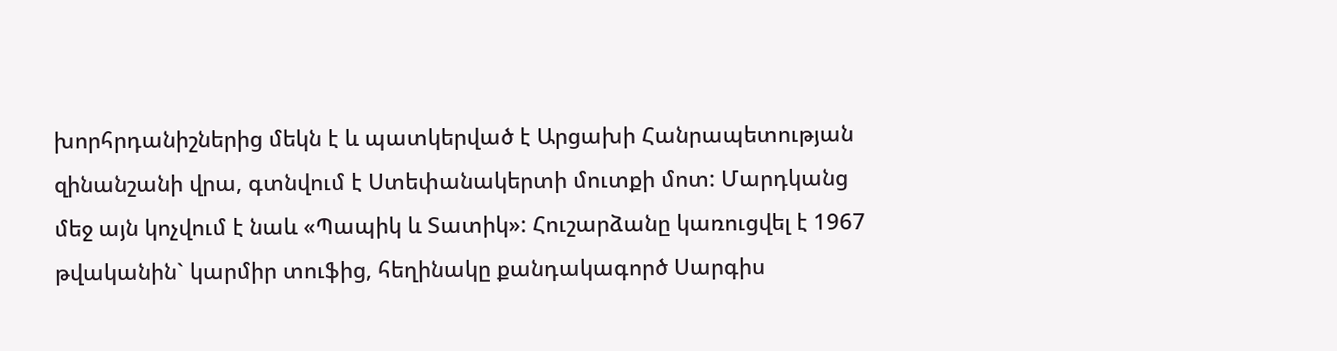խորհրդանիշներից մեկն է և պատկերված է Արցախի Հանրապետության զինանշանի վրա, գտնվում է Ստեփանակերտի մուտքի մոտ: Մարդկանց մեջ այն կոչվում է նաև «Պապիկ և Տատիկ»: Հուշարձանը կառուցվել է 1967 թվականին` կարմիր տուֆից, հեղինակը քանդակագործ Սարգիս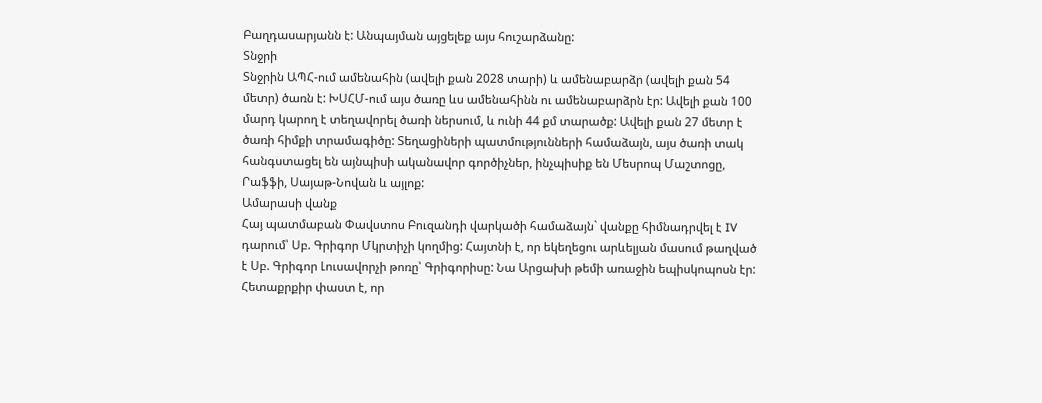Բաղդասարյանն է: Անպայման այցելեք այս հուշարձանը:
Տնջրի
Տնջրին ԱՊՀ-ում ամենահին (ավելի քան 2028 տարի) և ամենաբարձր (ավելի քան 54 մետր) ծառն է: ԽՍՀՄ-ում այս ծառը ևս ամենահինն ու ամենաբարձրն էր: Ավելի քան 100 մարդ կարող է տեղավորել ծառի ներսում, և ունի 44 քմ տարածք: Ավելի քան 27 մետր է ծառի հիմքի տրամագիծը: Տեղացիների պատմությունների համաձայն, այս ծառի տակ հանգստացել են այնպիսի ականավոր գործիչներ, ինչպիսիք են Մեսրոպ Մաշտոցը, Րաֆֆի, Սայաթ-Նովան և այլոք:
Ամարասի վանք
Հայ պատմաբան Փավստոս Բուզանդի վարկածի համաձայն` վանքը հիմնադրվել է IV դարում՝ Սբ. Գրիգոր Մկրտիչի կողմից: Հայտնի է, որ եկեղեցու արևելյան մասում թաղված է Սբ. Գրիգոր Լուսավորչի թոռը՝ Գրիգորիսը: Նա Արցախի թեմի առաջին եպիսկոպոսն էր: Հետաքրքիր փաստ է, որ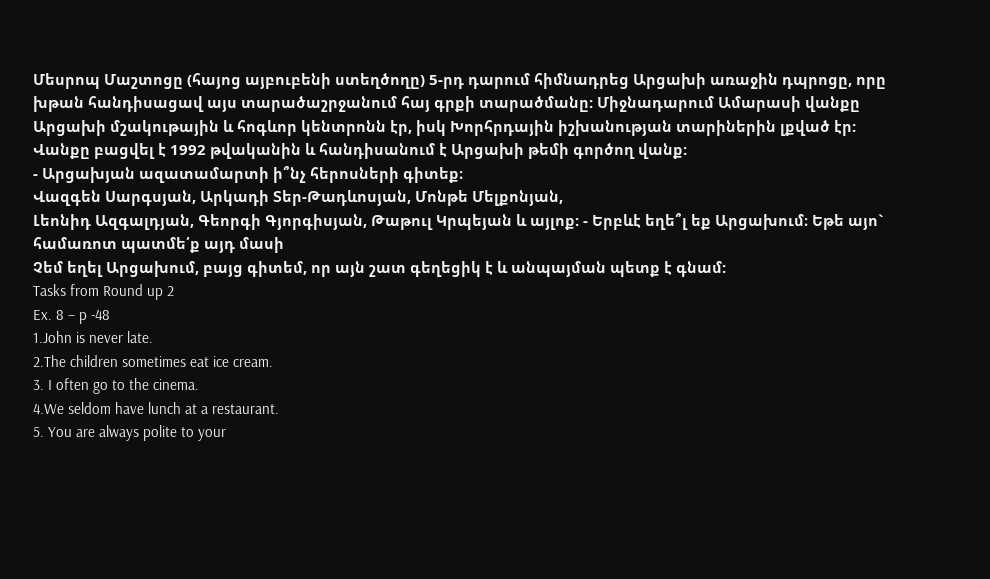Մեսրոպ Մաշտոցը (հայոց այբուբենի ստեղծողը) 5-րդ դարում հիմնադրեց Արցախի առաջին դպրոցը, որը խթան հանդիսացավ այս տարածաշրջանում հայ գրքի տարածմանը: Միջնադարում Ամարասի վանքը Արցախի մշակութային և հոգևոր կենտրոնն էր, իսկ Խորհրդային իշխանության տարիներին լքված էր: Վանքը բացվել է 1992 թվականին և հանդիսանում է Արցախի թեմի գործող վանք:
- Արցախյան ազատամարտի ի՞նչ հերոսների գիտեք։
Վազգեն Սարգսյան, Արկադի Տեր-Թադևոսյան, Մոնթե Մելքոնյան,
Լեոնիդ Ազգալդյան, Գեորգի Գյորգիսյան, Թաթուլ Կրպեյան և այլոք: - Երբևէ եղե՞լ եք Արցախում։ Եթե այո` համառոտ պատմե՛ք այդ մասի
Չեմ եղել Արցախում, բայց գիտեմ, որ այն շատ գեղեցիկ է և անպայման պետք է գնամ:
Tasks from Round up 2
Ex. 8 – p -48
1.John is never late.
2.The children sometimes eat ice cream.
3. I often go to the cinema.
4.We seldom have lunch at a restaurant.
5. You are always polite to your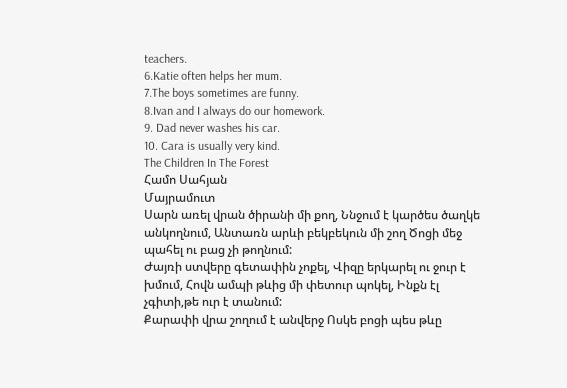teachers.
6.Katie often helps her mum.
7.The boys sometimes are funny.
8.Ivan and I always do our homework.
9. Dad never washes his car.
10. Cara is usually very kind.
The Children In The Forest
Համո Սահյան
Մայրամուտ
Սարն առել վրան ծիրանի մի քող, Ննջում է կարծես ծաղկե անկողնում, Անտառն արևի բեկբեկուն մի շող Ծոցի մեջ պահել ու բաց չի թողնում:
Ժայռի ստվերը գետափին չոքել, Վիզը երկարել ու ջուր է խմում, Հովն ամպի թևից մի փետուր պոկել, Ինքն էլ չգիտի,թե ուր է տանում:
Քարափի վրա շողում է անվերջ Ոսկե բոցի պես թևը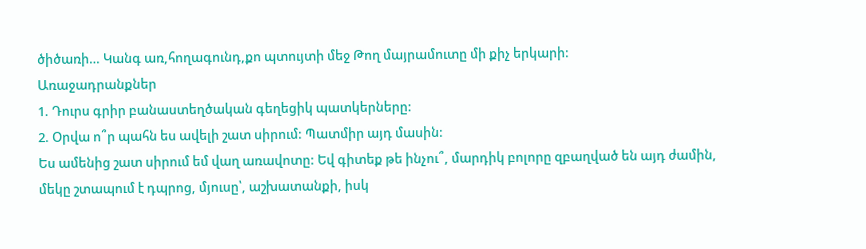ծիծառի… Կանգ առ,հողագունդ,քո պտույտի մեջ Թող մայրամուտը մի քիչ երկարի:
Առաջադրանքներ
1. Դուրս գրիր բանաստեղծական գեղեցիկ պատկերները:
2. Օրվա ո՞ր պահն ես ավելի շատ սիրում: Պատմիր այդ մասին:
Ես ամենից շատ սիրում եմ վաղ առավոտը: Եվ գիտեք թե ինչու՞, մարդիկ բոլորը զբաղված են այդ ժամին, մեկը շտապում է դպրոց, մյուսը՝, աշխատանքի, իսկ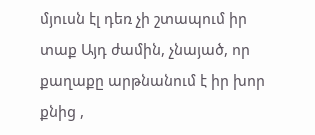մյուսն էլ դեռ չի շտապում իր տաք Այդ ժամին, չնայած, որ քաղաքը արթնանում է իր խոր քնից ,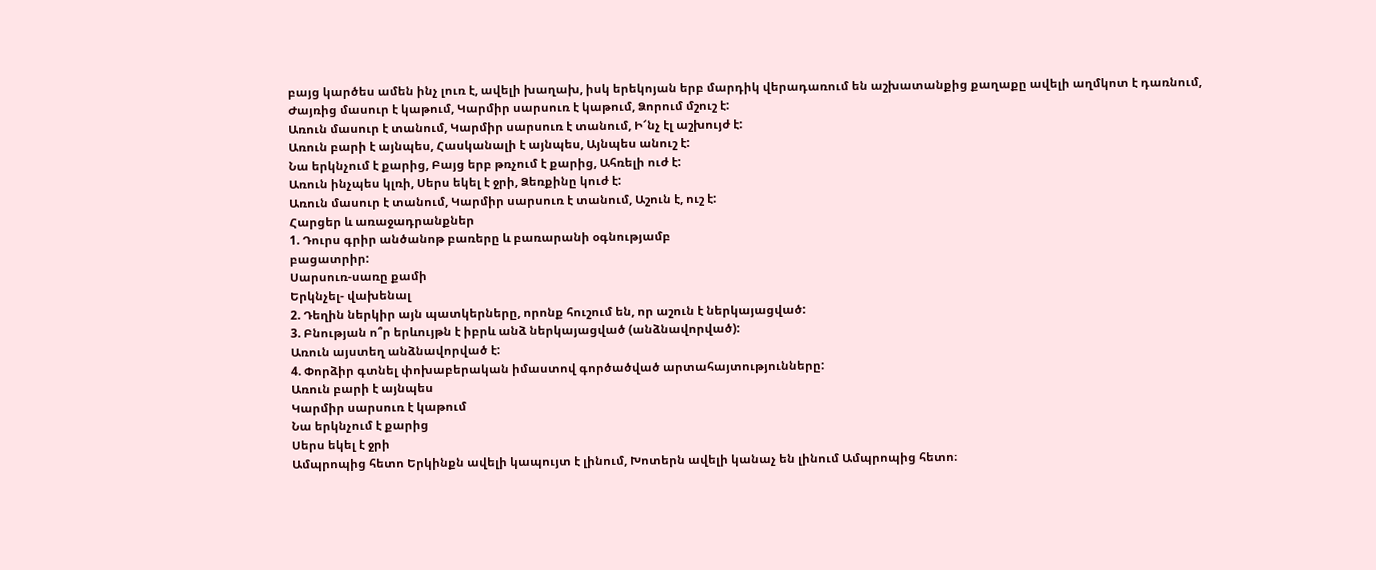բայց կարծես ամեն ինչ լուռ է, ավելի խաղախ, իսկ երեկոյան երբ մարդիկ վերադառում են աշխատանքից քաղաքը ավելի աղմկոտ է դառնում,
Ժայռից մասուր է կաթում, Կարմիր սարսուռ է կաթում, Ձորում մշուշ է:
Առուն մասուր է տանում, Կարմիր սարսուռ է տանում, Ի՜նչ էլ աշխույժ է:
Առուն բարի է այնպես, Հասկանալի է այնպես, Այնպես անուշ է:
Նա երկնչում է քարից, Բայց երբ թռչում է քարից, Ահռելի ուժ է:
Առուն ինչպես կլռի, Սերս եկել է ջրի, Ձեռքինը կուժ է:
Առուն մասուր է տանում, Կարմիր սարսուռ է տանում, Աշուն է, ուշ է:
Հարցեր և առաջադրանքներ
1. Դուրս գրիր անծանոթ բառերը և բառարանի օգնությամբ
բացատրիր:
Սարսուռ-սառը քամի
Երկնչել- վախենալ
2. Դեղին ներկիր այն պատկերները, որոնք հուշում են, որ աշուն է ներկայացված:
3. Բնության ո՞ր երևույթն է իբրև անձ ներկայացված (անձնավորված):
Առուն այստեղ անձնավորված է:
4. Փորձիր գտնել փոխաբերական իմաստով գործածված արտահայտությունները:
Առուն բարի է այնպես
Կարմիր սարսուռ է կաթում
Նա երկնչում է քարից
Սերս եկել է ջրի
Ամպրոպից հետո Երկինքն ավելի կապույտ է լինում, Խոտերն ավելի կանաչ են լինում Ամպրոպից հետո։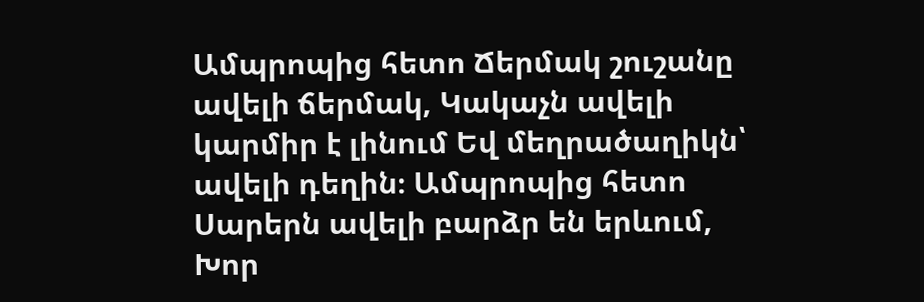Ամպրոպից հետո Ճերմակ շուշանը ավելի ճերմակ, Կակաչն ավելի կարմիր է լինում Եվ մեղրածաղիկն՝ ավելի դեղին։ Ամպրոպից հետո Սարերն ավելի բարձր են երևում, Խոր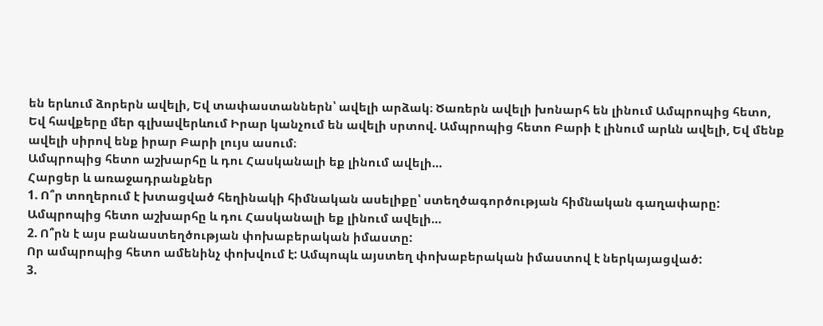են երևում ձորերն ավելի, Եվ տափաստաններն՝ ավելի արձակ։ Ծառերն ավելի խոնարհ են լինում Ամպրոպից հետո, Եվ հավքերը մեր գլխավերևում Իրար կանչում են ավելի սրտով. Ամպրոպից հետո Բարի է լինում արևն ավելի, Եվ մենք ավելի սիրով ենք իրար Բարի լույս ասում։
Ամպրոպից հետո աշխարհը և դու Հասկանալի եք լինում ավելի…
Հարցեր և առաջադրանքներ
1. Ո՞ր տողերում է խտացված հեղինակի հիմնական ասելիքը՝ ստեղծագործության հիմնական գաղափարը:
Ամպրոպից հետո աշխարհը և դու Հասկանալի եք լինում ավելի…
2. Ո՞րն է այս բանաստեղծության փոխաբերական իմաստը:
Որ ամպրոպից հետո ամենինչ փոխվում է: Ամպոպև այստեղ փոխաբերական իմաստով է ներկայացված:
3.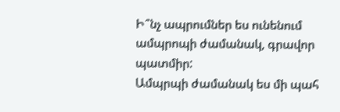Ի՞նչ ապրումներ ես ունենում ամպրոպի ժամանակ, գրավոր պատմիր:
Ամպրպի ժամանակ ես մի պահ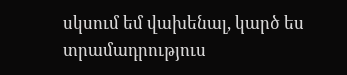սկսում եմ վախենալ, կարծ ես տրամադրություս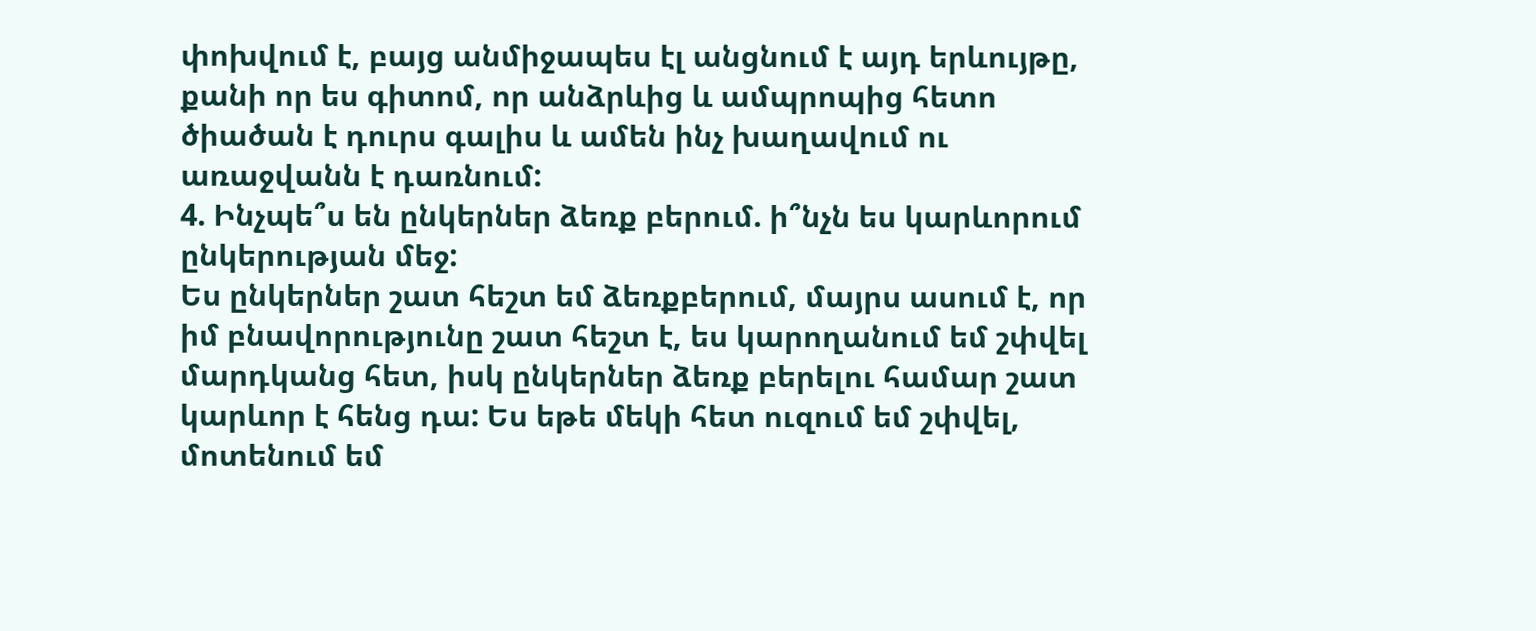փոխվում է, բայց անմիջապես էլ անցնում է այդ երևույթը, քանի որ ես գիտոմ, որ անձրևից և ամպրոպից հետո ծիածան է դուրս գալիս և ամեն ինչ խաղավում ու առաջվանն է դառնում:
4. Ինչպե՞ս են ընկերներ ձեռք բերում. ի՞նչն ես կարևորում ընկերության մեջ:
Ես ընկերներ շատ հեշտ եմ ձեռքբերում, մայրս ասում է, որ իմ բնավորությունը շատ հեշտ է, ես կարողանում եմ շփվել մարդկանց հետ, իսկ ընկերներ ձեռք բերելու համար շատ կարևոր է հենց դա: Ես եթե մեկի հետ ուզում եմ շփվել, մոտենում եմ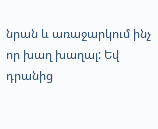նրան և առաջարկում ինչ որ խաղ խաղալ: Եվ դրանից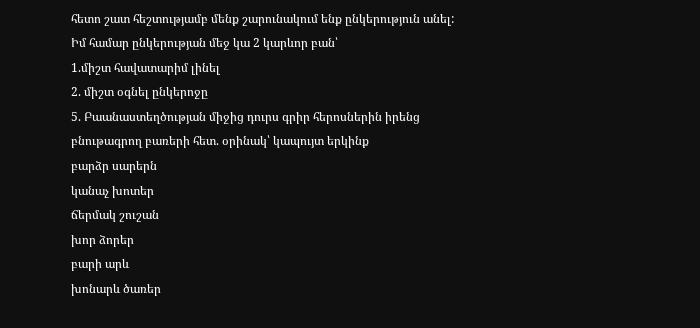հետո շատ հեշտությամբ մենք շարունակում ենք ընկերություն անել:
Իմ համար ընկերության մեջ կա 2 կարևոր բան՝
1.միշտ հավատարիմ լինել
2. միշտ օգնել ընկերոջը
5. Բաանաստեղծության միջից դուրս գրիր հերոսներին իրենց բնութագրող բառերի հետ. օրինակ՝ կապույտ երկինք
բարձր սարերն
կանաչ խոտեր
ճերմակ շուշան
խոր ձորեր
բարի արև
խոնարև ծառեր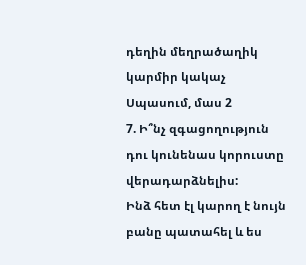դեղին մեղրածաղիկ
կարմիր կակաչ
Սպասում, մաս 2
7. Ի՞նչ զգացողություն դու կունենաս կորուստը վերադարձնելիս:
Ինձ հետ էլ կարող է նույն բանը պատահել և ես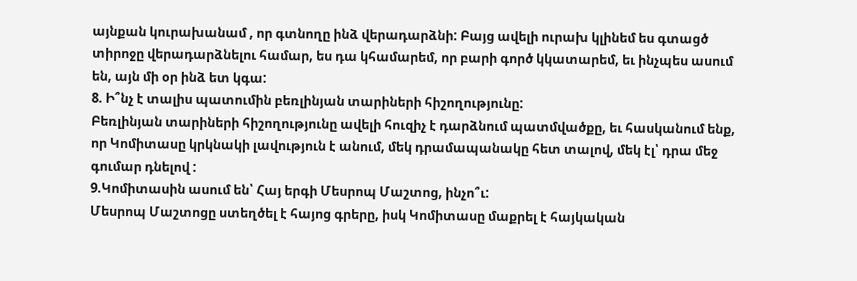այնքան կուրախանամ , որ գտնողը ինձ վերադարձնի: Բայց ավելի ուրախ կլինեմ ես գտացծ տիրոջը վերադարձնելու համար, ես դա կհամարեմ, որ բարի գործ կկատարեմ, եւ ինչպես ասում են, այն մի օր ինձ ետ կգա:
8. Ի՞նչ է տալիս պատումին բեռլինյան տարիների հիշողությունը:
Բեռլինյան տարիների հիշողությունը ավելի հուզիչ է դարձնում պատմվածքը, եւ հասկանում ենք, որ Կոմիտասը կրկնակի լավություն է անում, մեկ դրամապանակը հետ տալով, մեկ էլ՝ դրա մեջ գումար դնելով :
9.Կոմիտասին ասում են՝ Հայ երգի Մեսրոպ Մաշտոց, ինչո՞ւ:
Մեսրոպ Մաշտոցը ստեղծել է հայոց գրերը, իսկ Կոմիտասը մաքրել է հայկական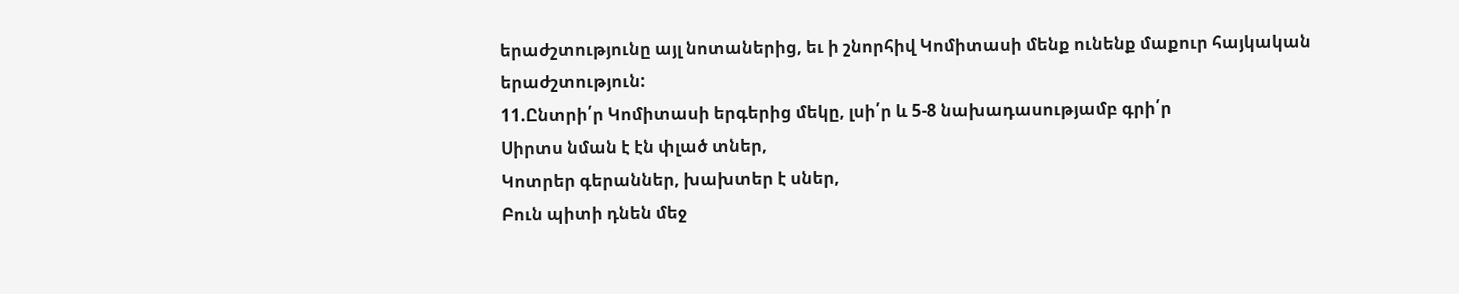երաժշտությունը այլ նոտաներից, եւ ի շնորհիվ Կոմիտասի մենք ունենք մաքուր հայկական երաժշտություն:
11.Ընտրի՛ր Կոմիտասի երգերից մեկը, լսի՛ր և 5-8 նախադասությամբ գրի՛ր
Սիրտս նման է էն փլած տներ,
Կոտրեր գերաններ, խախտեր է սներ,
Բուն պիտի դնեն մեջ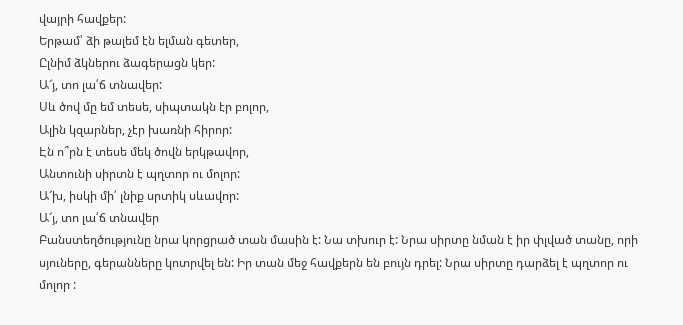վայրի հավքեր:
Երթամ՝ ձի թալեմ էն ելման գետեր,
Ըլնիմ ձկներու ձագերացն կեր:
Ա՜յ, տո լա՛ճ տնավեր:
Սև ծով մը եմ տեսե, սիպտակն էր բոլոր,
Ալին կզարներ, չէր խառնի հիրոր:
Էն ո՞րն է տեսե մեկ ծովն երկթավոր,
Անտունի սիրտն է պղտոր ու մոլոր:
Ա՜խ, իսկի մի՛ լնիք սրտիկ սևավոր:
Ա՜յ, տո լա՛ճ տնավեր
Բանստեղծությունը նրա կորցրած տան մասին է: Նա տխուր է: Նրա սիրտը նման է իր փլված տանը, որի սյուները, գերանները կոտրվել են: Իր տան մեջ հավքերն են բույն դրել: Նրա սիրտը դարձել է պղտոր ու մոլոր :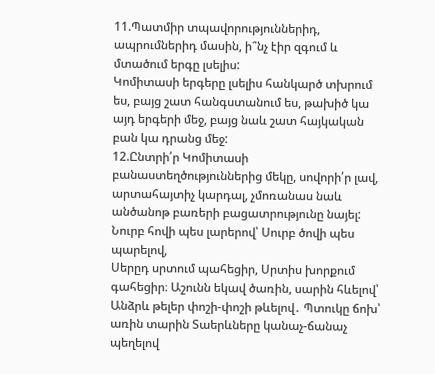11.Պատմիր տպավորություններիդ, ապրումներիդ մասին, ի՞նչ էիր զգում և մտածում երգը լսելիս:
Կոմիտասի երգերը լսելիս հանկարծ տխրում ես, բայց շատ հանգստանում ես, թախիծ կա այդ երգերի մեջ, բայց նաև շատ հայկական բան կա դրանց մեջ:
12.Ընտրի՛ր Կոմիտասի բանաստեղծություններից մեկը, սովորի՛ր լավ, արտահայտիչ կարդալ, չմոռանաս նաև անծանոթ բառերի բացատրությունը նայել:
Նուրբ հովի պես լարերով՝ Սուրբ ծովի պես պարելով,
Սերըդ սրտում պահեցիր, Սրտիս խորքում գահեցիր։ Աշունն եկավ ծառին, սարին հևելով՝ Անձրև թելեր փոշի-փոշի թևելով․ Պտուկը ճոխ՝ առին տարին Տաերևները կանաչ-ճանաչ պեղելով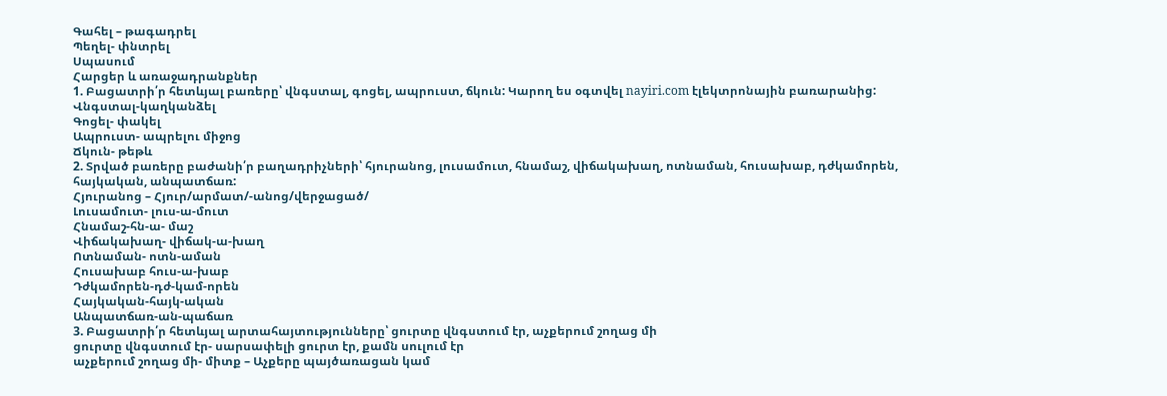Գահել – թագադրել
Պեղել- փնտրել
Սպասում
Հարցեր և առաջադրանքներ
1. Բացատրի՛ր հետևյալ բառերը՝ վնգստալ, գոցել, ապրուստ, ճկուն: Կարող ես օգտվել nayiri.com էլեկտրոնային բառարանից:
Վնգստալ-կաղկանձել
Գոցել- փակել
Ապրուստ- ապրելու միջոց
Ճկուն- թեթև
2. Տրված բառերը բաժանի՛ր բաղադրիչների՝ հյուրանոց, լուսամուտ, հնամաշ, վիճակախաղ, ոտնաման, հուսախաբ, դժկամորեն, հայկական, անպատճառ:
Հյուրանոց – Հյուր/արմատ/-անոց/վերջացած/
Լուսամուտ- լուս-ա-մուտ
Հնամաշ-հն-ա- մաշ
Վիճակախաղ- վիճակ-ա-խաղ
Ոտնաման- ոտն-աման
Հուսախաբ հուս-ա-խաբ
Դժկամորեն-դժ-կամ-որեն
Հայկական-հայկ-ական
Անպատճառ-ան-պաճառ
3. Բացատրի՛ր հետևյալ արտահայտությունները՝ ցուրտը վնգստում էր, աչքերում շողաց մի
ցուրտը վնգստում էր- սարսափելի ցուրտ էր, քամն սուլում էր
աչքերում շողաց մի- միտք – Աչքերը պայծառացան կամ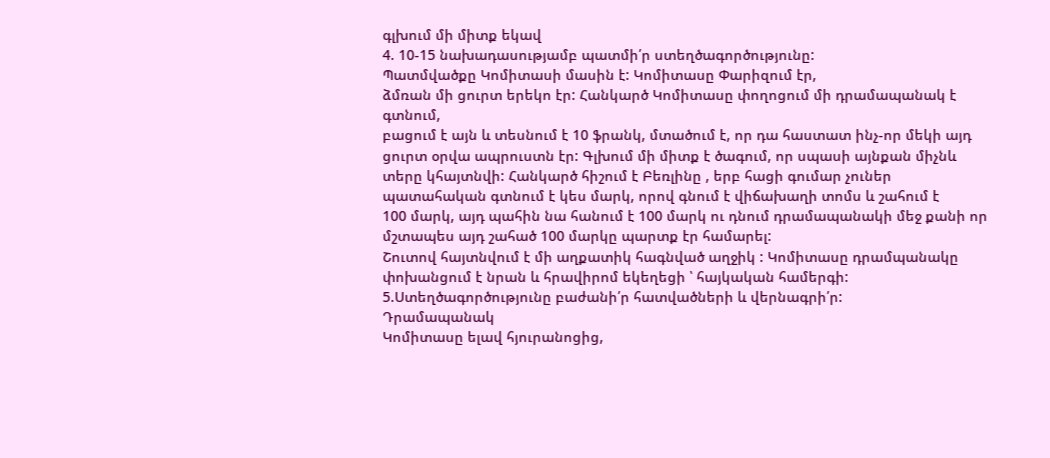գլխում մի միտք եկավ
4. 10-15 նախադասությամբ պատմի՛ր ստեղծագործությունը:
Պատմվածքը Կոմիտասի մասին է: Կոմիտասը Փարիզում էր,
ձմռան մի ցուրտ երեկո էր: Հանկարծ Կոմիտասը փողոցում մի դրամապանակ է գտնում,
բացում է այն և տեսնում է 10 ֆրանկ, մտածում է, որ դա հաստատ ինչ-որ մեկի այդ ցուրտ օրվա ապրուստն էր: Գլխում մի միտք է ծագում, որ սպասի այնքան միչնև տերը կհայտնվի: Հանկարծ հիշում է Բեռլինը , երբ հացի գումար չուներ
պատահական գտնում է կես մարկ, որով գնում է վիճախաղի տոմս և շահում է
100 մարկ, այդ պահին նա հանում է 100 մարկ ու դնում դրամապանակի մեջ քանի որ մշտապես այդ շահած 100 մարկը պարտք էր համարել:
Շուտով հայտնվում է մի աղքատիկ հագնված աղջիկ : Կոմիտասը դրամպանակը փոխանցում է նրան և հրավիրոմ եկեղեցի ՝ հայկական համերգի:
5.Ստեղծագործությունը բաժանի՛ր հատվածների և վերնագրի՛ր:
Դրամապանակ
Կոմիտասը ելավ հյուրանոցից,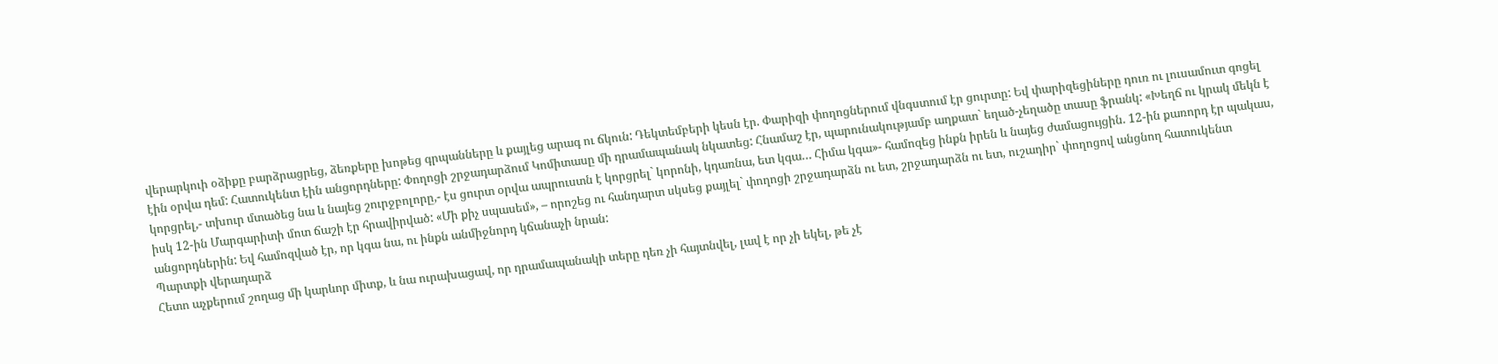վերարկուի օձիքը բարձրացրեց, ձեռքերը խոթեց գրպանները և քայլեց արագ ու ճկուն: Դեկտեմբերի կեսն էր. Փարիզի փողոցներում վնգստում էր ցուրտը: Եվ փարիզեցիները դուռ ու լուսամուտ գոցել էին օրվա դեմ: Հատուկենտ էին անցորդները: Փողոցի շրջադարձում Կոմիտասը մի դրամապանակ նկատեց: Հնամաշ էր, պարունակությամբ աղքատ` եղած-չեղածը տասը ֆրանկ: «Խեղճ ու կրակ մեկն է կորցրել,- տխուր մտածեց նա և նայեց շուրջբոլորը,- էս ցուրտ օրվա ապրուստն է կորցրել` կորոնի, կդառնա, ետ կգա… Հիմա կգա»- համոզեց ինքն իրեն և նայեց ժամացույցին. 12-ին քառորդ էր պակաս, իսկ 12-ին Մարգարիտի մոտ ճաշի էր հրավիրված: «Մի քիչ սպասեմ», – որոշեց ու հանդարտ սկսեց քայլել` փողոցի շրջադարձն ու ետ, շրջադարձն ու ետ, ուշադիր` փողոցով անցնող հատուկենտ անցորդներին: Եվ համոզված էր, որ կգա նա, ու ինքն անմիջնորդ կճանաչի նրան:
Պարտքի վերադարձ
Հետո աչքերում շողաց մի կարևոր միտք, և նա ուրախացավ, որ դրամապանակի տերը դեռ չի հայտնվել, լավ է որ չի եկել, թե չէ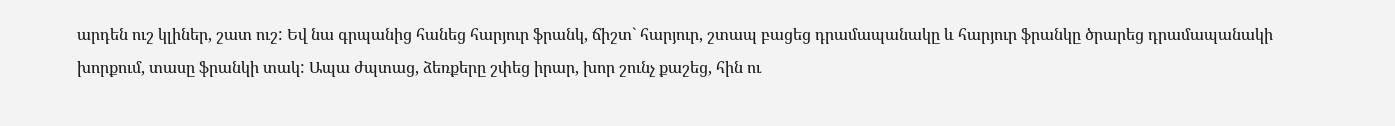արդեն ուշ կլիներ, շատ ուշ: Եվ նա գրպանից հանեց հարյուր ֆրանկ, ճիշտ` հարյուր, շտապ բացեց դրամապանակը և հարյուր ֆրանկը ծրարեց դրամապանակի խորքում, տասը ֆրանկի տակ: Ապա ժպտաց, ձեռքերը շփեց իրար, խոր շունչ քաշեց, հին ու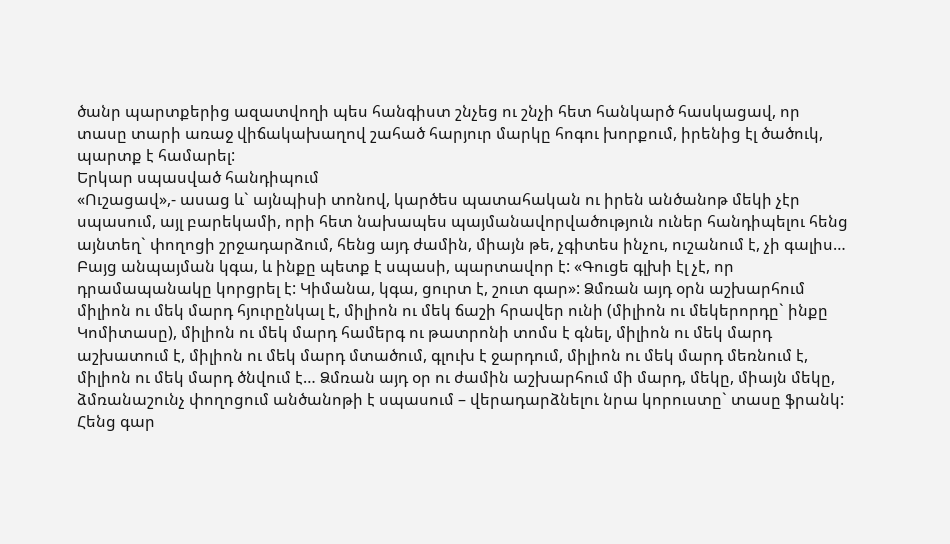ծանր պարտքերից ազատվողի պես հանգիստ շնչեց ու շնչի հետ հանկարծ հասկացավ, որ տասը տարի առաջ վիճակախաղով շահած հարյուր մարկը հոգու խորքում, իրենից էլ ծածուկ, պարտք է համարել:
Երկար սպասված հանդիպում
«Ուշացավ»,- ասաց և` այնպիսի տոնով, կարծես պատահական ու իրեն անծանոթ մեկի չէր սպասում, այլ բարեկամի, որի հետ նախապես պայմանավորվածություն ուներ հանդիպելու հենց այնտեղ` փողոցի շրջադարձում, հենց այդ ժամին, միայն թե, չգիտես ինչու, ուշանում է, չի գալիս… Բայց անպայման կգա, և ինքը պետք է սպասի, պարտավոր է: «Գուցե գլխի էլ չէ, որ դրամապանակը կորցրել է: Կիմանա, կգա, ցուրտ է, շուտ գար»: Ձմռան այդ օրն աշխարհում միլիոն ու մեկ մարդ հյուրընկալ է, միլիոն ու մեկ ճաշի հրավեր ունի (միլիոն ու մեկերորդը` ինքը Կոմիտասը), միլիոն ու մեկ մարդ համերգ ու թատրոնի տոմս է գնել, միլիոն ու մեկ մարդ աշխատում է, միլիոն ու մեկ մարդ մտածում, գլուխ է ջարդում, միլիոն ու մեկ մարդ մեռնում է, միլիոն ու մեկ մարդ ծնվում է… Ձմռան այդ օր ու ժամին աշխարհում մի մարդ, մեկը, միայն մեկը, ձմռանաշունչ փողոցում անծանոթի է սպասում – վերադարձնելու նրա կորուստը` տասը ֆրանկ: Հենց գար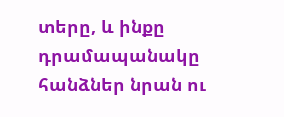տերը, և ինքը դրամապանակը հանձներ նրան ու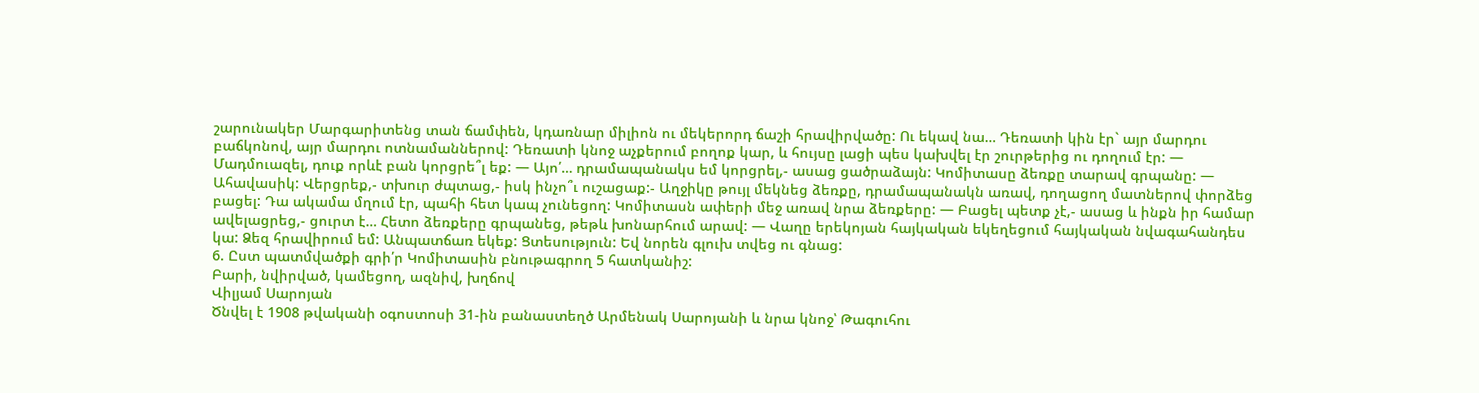շարունակեր Մարգարիտենց տան ճամփեն, կդառնար միլիոն ու մեկերորդ ճաշի հրավիրվածը: Ու եկավ նա… Դեռատի կին էր` այր մարդու բաճկոնով, այր մարդու ոտնամաններով: Դեռատի կնոջ աչքերում բողոք կար, և հույսը լացի պես կախվել էր շուրթերից ու դողում էր: — Մադմուազել, դուք որևէ բան կորցրե՞լ եք: — Այո՛… դրամապանակս եմ կորցրել,- ասաց ցածրաձայն: Կոմիտասը ձեռքը տարավ գրպանը: — Ահավասիկ: Վերցրեք,- տխուր ժպտաց,- իսկ ինչո՞ւ ուշացաք:- Աղջիկը թույլ մեկնեց ձեռքը, դրամապանակն առավ, դողացող մատներով փորձեց բացել: Դա ակամա մղում էր, պահի հետ կապ չունեցող: Կոմիտասն ափերի մեջ առավ նրա ձեռքերը: — Բացել պետք չէ,- ասաց և ինքն իր համար ավելացրեց,- ցուրտ է… Հետո ձեռքերը գրպանեց, թեթև խոնարհում արավ: — Վաղը երեկոյան հայկական եկեղեցում հայկական նվագահանդես կա: Ձեզ հրավիրում եմ: Անպատճառ եկեք: Ցտեսություն: Եվ նորեն գլուխ տվեց ու գնաց:
6. Ըստ պատմվածքի գրի՛ր Կոմիտասին բնութագրող 5 հատկանիշ:
Բարի, նվիրված, կամեցող, ազնիվ, խղճով
Վիլյամ Սարոյան
Ծնվել է 1908 թվականի օգոստոսի 31-ին բանաստեղծ Արմենակ Սարոյանի և նրա կնոջ՝ Թագուհու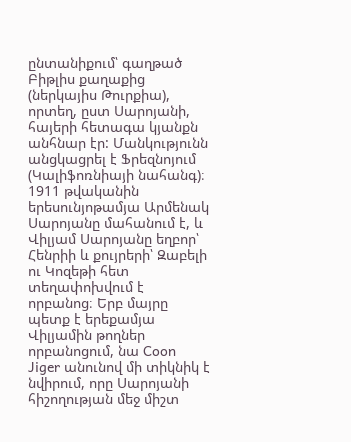ընտանիքում՝ գաղթած Բիթլիս քաղաքից (ներկայիս Թուրքիա), որտեղ, ըստ Սարոյանի, հայերի հետագա կյանքն անհնար էր: Մանկությունն անցկացրել է Ֆրեզնոյում (Կալիֆոռնիայի նահանգ)։ 1911 թվականին երեսունյոթամյա Արմենակ Սարոյանը մահանում է, և Վիլյամ Սարոյանը եղբոր՝ Հենրիի և քույրերի՝ Զաբելի ու Կոզեթի հետ տեղափոխվում է որբանոց։ Երբ մայրը պետք է երեքամյա Վիլյամին թողներ որբանոցում, նա Coon Jiger անունով մի տիկնիկ է նվիրում, որը Սարոյանի հիշողության մեջ միշտ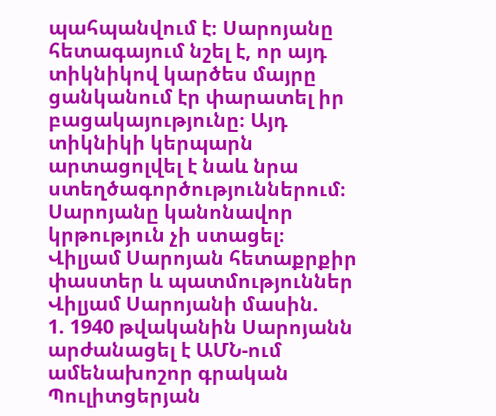պահպանվում է։ Սարոյանը հետագայում նշել է, որ այդ տիկնիկով կարծես մայրը ցանկանում էր փարատել իր բացակայությունը։ Այդ տիկնիկի կերպարն արտացոլվել է նաև նրա ստեղծագործություններում։
Սարոյանը կանոնավոր կրթություն չի ստացել։
Վիլյամ Սարոյան հետաքրքիր փաստեր և պատմություններ Վիլյամ Սարոյանի մասին.
1. 1940 թվականին Սարոյանն արժանացել է ԱՄՆ-ում ամենախոշոր գրական Պուլիտցերյան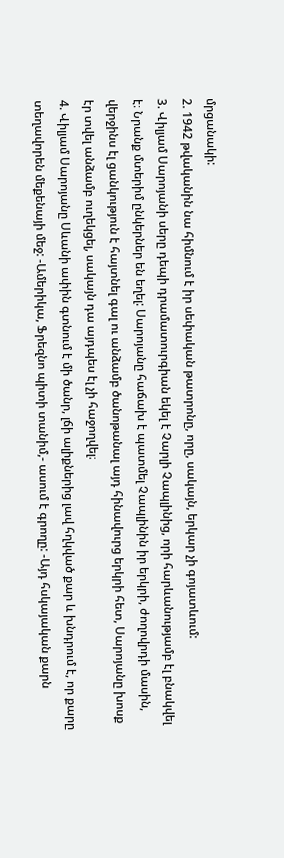մրցանակի:
2. 1942 թվականին նա հիմնում է իր սեփական թատրոնը, որը, սակայն, երկար չի գոյատևում:
3. Վիլյամ Սարոյանի սերը դեպի դրամատուրգիան եկել է Չարլի Չապլինից, որի հարևանությամբ էլ բնակվել է։ Նրանք մտերիմ ընկերներ են եղել: Սարոյանը հաճախ է պատմել Չապլինին իր երկրի, ժողովրդի մասին, վերջինս էլ ցանկություն է հայտնել գալ ու անձամբ ծանոթանալ այդ հինավուրց երկրի հետ, Սարոյանը խոսք էր տվել անձամբ ուղեկցել, սակայն դա այդպես էլ չի հաջողվել։
4. Վիլյամ Սարոյանը Սևանի ափին գտնում է մի ծանր, լճի ալիքներից լավ հղկված քար և խնդրում է, որ քարը տեղավորեն մեքենայի մեջ: -Ամերիկա, Ֆրեզնո պիտի տանիմ,- ասում է գրողը: -Այդ հսկայական քարն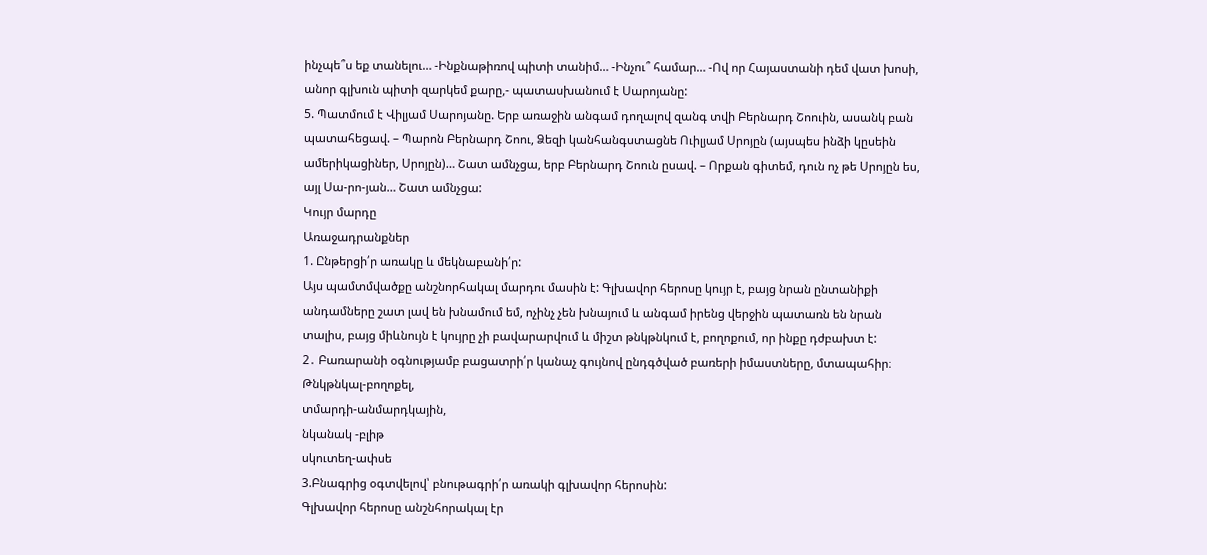ինչպե՞ս եք տանելու… -Ինքնաթիռով պիտի տանիմ… -Ինչու՞ համար… -Ով որ Հայաստանի դեմ վատ խոսի, անոր գլխուն պիտի զարկեմ քարը,- պատասխանում է Սարոյանը:
5. Պատմում է Վիլյամ Սարոյանը. Երբ առաջին անգամ դողալով զանգ տվի Բերնարդ Շոուին, ասանկ բան պատահեցավ. – Պարոն Բերնարդ Շոու, Ձեզի կանհանգստացնե Ուիլյամ Սրոյըն (այսպես ինձի կըսեին ամերիկացիներ, Սրոյըն)… Շատ ամնչցա, երբ Բերնարդ Շոուն ըսավ. – Որքան գիտեմ, դուն ոչ թե Սրոյըն ես, այլ Սա-րո-յան… Շատ ամնչցա:
Կույր մարդը
Առաջադրանքներ
1. Ընթերցի՛ր առակը և մեկնաբանի՛ր:
Այս պամտմվածքը անշնորհակալ մարդու մասին է: Գլխավոր հերոսը կույր է, բայց նրան ընտանիքի անդամները շատ լավ են խնամում եմ, ոչինչ չեն խնայում և անգամ իրենց վերջին պատառն են նրան տալիս, բայց միևնույն է կույրը չի բավարարվում և միշտ թնկթնկում է, բողոքում, որ ինքը դժբախտ է:
2․ Բառարանի օգնությամբ բացատրի՛ր կանաչ գույնով ընդգծված բառերի իմաստները, մտապահիր։
Թնկթնկալ-բողոքել,
տմարդի-անմարդկային,
նկանակ -բլիթ
սկուտեղ-ափսե
3.Բնագրից օգտվելով՝ բնութագրի՛ր առակի գլխավոր հերոսին:
Գլխավոր հերոսը անշնհորակալ էր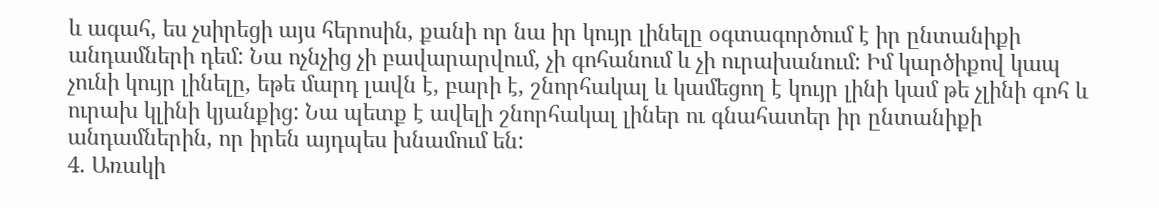և ագահ, ես չսիրեցի այս հերոսին, քանի որ նա իր կույր լինելը օգտագործում է իր ընտանիքի անդամների դեմ: Նա ոչնչից չի բավարարվում, չի գոհանում և չի ուրախանում: Իմ կարծիքով կապ չունի կույր լինելը, եթե մարդ լավն է, բարի է, շնորհակալ և կամեցող է կույր լինի կամ թե չլինի գոհ և ուրախ կլինի կյանքից: Նա պետք է ավելի շնորհակալ լիներ ու գնահատեր իր ընտանիքի անդամներին, որ իրեն այդպես խնամում են:
4. Առակի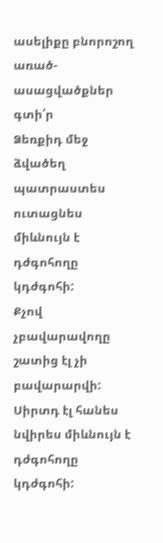ասելիքը բնորոշող առած-ասացվածքներ գտի՛ր
Ձեռքիդ մեջ ձվածեղ պատրաստես ուտացնես միևնույն է դժգոհողը կդժգոհի:
Քչով չբավարավողը շատից էլ չի բավարարվի:
Սիրտդ էլ հանես նվիրես միևնույն է դժգոհողը կդժգոհի: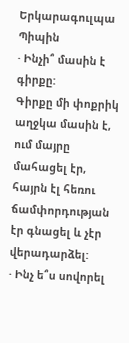Երկարագուլպա Պիպին
· Ինչի՞ մասին է գիրքը:
Գիրքը մի փոքրիկ աղջկա մասին է, ում մայրը մահացել էր, հայրն էլ հեռու ճամփորդության էր գնացել և չէր վերադարձել:
· Ինչ ե՞ս սովորել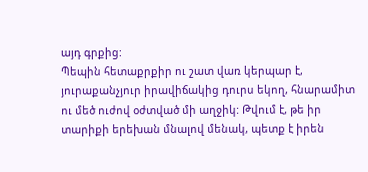այդ գրքից:
Պեպին հետաքրքիր ու շատ վառ կերպար է, յուրաքանչյուր իրավիճակից դուրս եկող, հնարամիտ ու մեծ ուժով օժտված մի աղջիկ: Թվում է, թե իր տարիքի երեխան մնալով մենակ, պետք է իրեն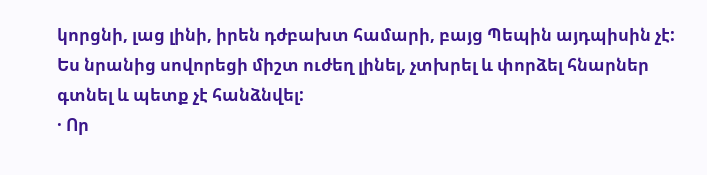կորցնի, լաց լինի, իրեն դժբախտ համարի, բայց Պեպին այդպիսին չէ: Ես նրանից սովորեցի միշտ ուժեղ լինել, չտխրել և փորձել հնարներ գտնել և պետք չէ հանձնվել:
· Որ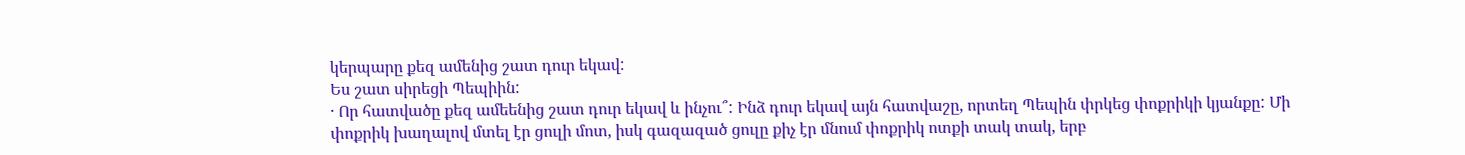կերպարը քեզ ամենից շատ դուր եկավ:
Ես շատ սիրեցի Պեպիին:
· Որ հատվածը քեզ ամեենից շատ դուր եկավ և ինչու՞: Ինձ դուր եկավ այն հատվաշը, որտեղ Պեպին փրկեց փոքրիկի կյանքը: Մի փոքրիկ խաղալով մտել էր ցուլի մոտ, իսկ գազազած ցուլը քիչ էր մնում փոքրիկ ոտքի տակ տակ, երբ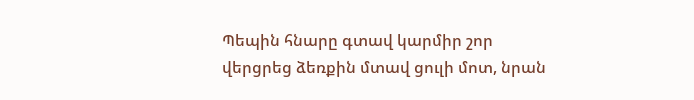Պեպին հնարը գտավ կարմիր շոր վերցրեց ձեռքին մտավ ցուլի մոտ, նրան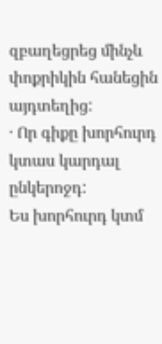զբաղեցրեց մինչև փոքրիկին հանեցին այդտեղից:
· Որ գիքը խորհուրդ կտաս կարդալ ընկերոջդ:
Ես խորհուրդ կտմ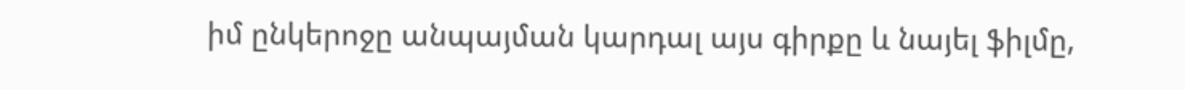իմ ընկերոջը անպայման կարդալ այս գիրքը և նայել ֆիլմը,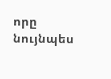որը նույնպես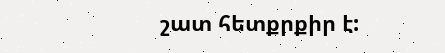շատ հետքրքիր է: